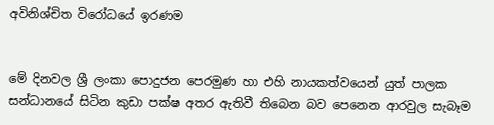අවිනිශ්චිත විරෝධයේ ඉරණම


මේ දිනවල ශ්‍රී ලංකා පොදුජන පෙරමුණ හා එහි නායකත්වයෙන් යුත් පාලක සන්ධානයේ සිටින කුඩා පක්ෂ අතර ඇතිවී තිබෙන බව පෙනෙන ආරවුල සැබෑම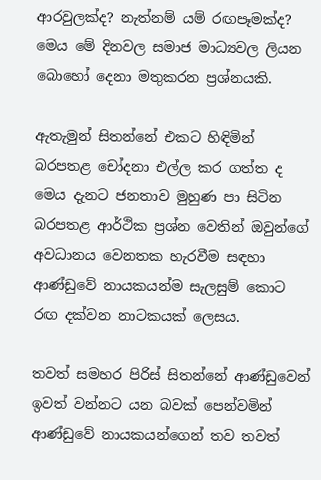ආරවුලක්ද? නැත්නම් යම් රඟපෑමක්ද? මෙය මේ දිනවල සමාජ මාධ්‍යවල ලියන බොහෝ දෙනා මතුකරන ප්‍රශ්නයකි.

ඇතැමුන් සිතන්නේ එකට හිඳිමින් බරපතළ චෝදනා එල්ල කර ගත්ත ද මෙය දැනට ජනතාව මුහුණ පා සිටින බරපතළ ආර්ථික ප්‍රශ්න වෙතින් ඔවුන්ගේ අවධානය වෙනතක හැරවීම සඳහා ආණ්ඩුවේ නායකයන්ම සැලසුම් කොට රඟ දක්වන නාටකයක් ලෙසය.

තවත් සමහර පිරිස් සිතන්නේ ආණ්ඩුවෙන් ඉවත් වන්නට යන බවක් පෙන්වමින් ආණ්ඩුවේ නායකයන්ගෙන් තව තවත්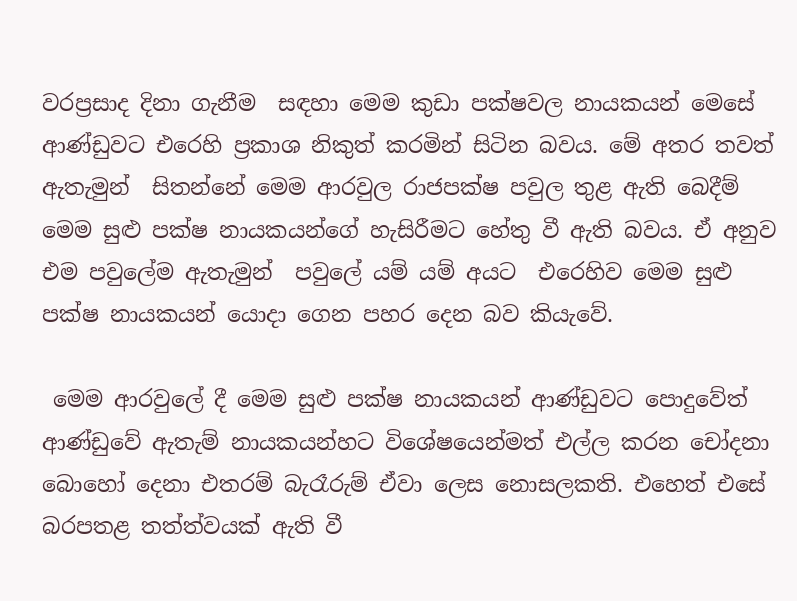වරප්‍රසාද දිනා ගැනීම  සඳහා මෙම කුඩා පක්ෂවල නායකයන් මෙසේ ආණ්ඩුවට එරෙහි ප්‍රකාශ නිකුත් කරමින් සිටින බවය. මේ අතර තවත් ඇතැමුන්  සිතන්නේ මෙම ආරවුල රාජපක්ෂ පවුල තුළ ඇති බෙදීම් මෙම සුළු පක්ෂ නායකයන්ගේ හැසිරීමට හේතු වී ඇති බවය. ඒ අනුව එම පවුලේම ඇතැමුන්  පවුලේ යම් යම් අයට  එරෙහිව මෙම සුළු පක්ෂ නායකයන් යොදා ගෙන පහර දෙන බව කියැවේ.

 මෙම ආරවුලේ දී මෙම සුළු පක්ෂ නායකයන් ආණ්ඩුවට පොදුවේත් ආණ්ඩුවේ ඇතැම් නායකයන්හට විශේෂයෙන්මත් එල්ල කරන චෝදනා බොහෝ දෙනා එතරම් බැරෑරුම් ඒවා ලෙස නොසලකති. එහෙත් එසේ බරපතළ තත්ත්වයක් ඇති වී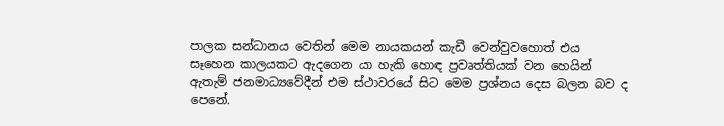පාලක සන්ධානය වෙතින් මෙම නායකයන් කැඩී වෙන්වුවහොත් එය සෑහෙන කාලයකට ඇදගෙන යා හැකි හොඳ ප්‍රවෘත්තියක් වන හෙයින් ඇතැම් ජනමාධ්‍යවේදීන් එම ස්ථාවරයේ සිට මෙම ප්‍රශ්නය දෙස බලන බව ද පෙනේ.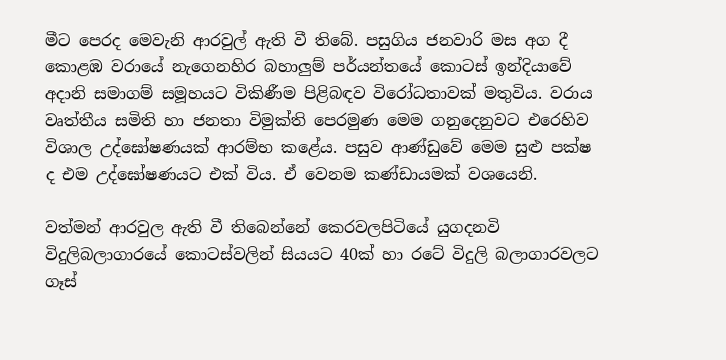මීට පෙරද මෙවැනි ආරවුල් ඇති වී තිබේ. පසුගිය ජනවාරි මස අග දී කොළඹ වරායේ නැගෙනහිර බහාලුම් පර්යන්තයේ කොටස් ඉන්දියාවේ අදානි සමාගම් සමූහයට විකිණීම පිළිබඳව විරෝධතාවක් මතුවිය. වරාය වෘත්තීය සමිති හා ජනතා විමුක්ති පෙරමුණ මෙම ගනුදෙනුවට එරෙහිව විශාල උද්ඝෝෂණයක් ආරම්භ කළේය. පසුව ආණ්ඩුවේ මෙම සුළු පක්ෂ ද එම උද්ඝෝෂණයට එක් විය. ඒ වෙනම කණ්ඩායමක් වශයෙනි.

වත්මන් ආරවුල ඇති වී තිබෙන්නේ කෙරවලපිටියේ යුගදනවි විදුලිබලාගාරයේ කොටස්වලින් සියයට 40ක් හා රටේ විදුලි බලාගාරවලට ගෑස්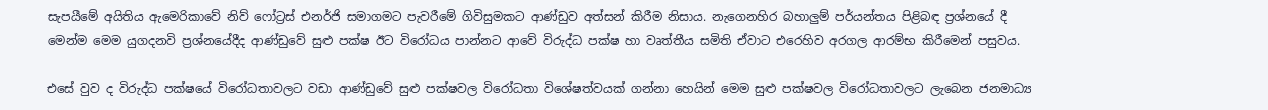සැපයීමේ අයිතිය ඇමෙරිකාවේ නිව් ෆෝට්‍රස් එනර්ජි සමාගමට පැවරීමේ ගිවිසුමකට ආණ්ඩුව අත්සන් කිරීම නිසාය. නැගෙනහිර බහාලුම් පර්යන්තය පිළිබඳ ප්‍රශ්නයේ දී මෙන්ම මෙම යුගදනවි ප්‍රශ්නයේදීද ආණ්ඩුවේ සුළු පක්ෂ ඊට විරෝධය පාන්නට ආවේ විරුද්ධ පක්ෂ හා වෘත්තීය සමිති ඒවාට එරෙහිව අරගල ආරම්භ කිරීමෙන් පසුවය.

එසේ වුව ද විරුද්ධ පක්ෂයේ විරෝධතාවලට වඩා ආණ්ඩුවේ සුළු පක්ෂවල විරෝධතා විශේෂත්වයක් ගන්නා හෙයින් මෙම සුළු පක්ෂවල විරෝධතාවලට ලැබෙන ජනමාධ්‍ය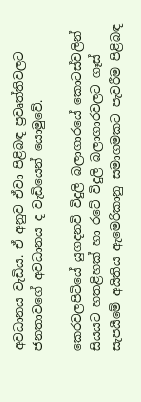අවධානය වැඩිය. ඒ අනුව ඒවා පිළිබඳ ප්‍රවෘත්තිවලට ජනතාවගේ අවධානය ද වැඩියෙන් යොමුවේ.

කෙරවලපිටියේ යුගදනවි විදුලි බලාගාරයේ කොටස්වලින් සියයට හතළිහක් හා රටේ විදුලි බලාගාරවලට ගෑස් සැපයීමේ අයිතිය ඇමෙරිකානු සමාගමකට පැවරීම පිළිබඳ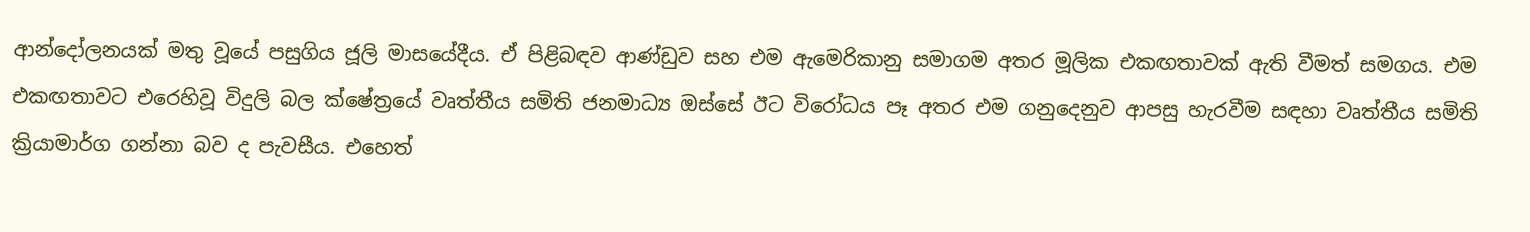ආන්දෝලනයක් මතු වූයේ පසුගිය ජූලි මාසයේදීය. ඒ පිළිබඳව ආණ්ඩුව සහ එම ඇමෙරිකානු සමාගම අතර මූලික එකඟතාවක් ඇති වීමත් සමගය. එම එකඟතාවට එරෙහිවූ විදුලි බල ක්ෂේත්‍රයේ වෘත්තීය සමිති ජනමාධ්‍ය ඔස්සේ ඊට විරෝධය පෑ අතර එම ගනුදෙනුව ආපසු හැරවීම සඳහා වෘත්තීය සමිති ක්‍රියාමාර්ග ගන්නා බව ද පැවසීය. එහෙත්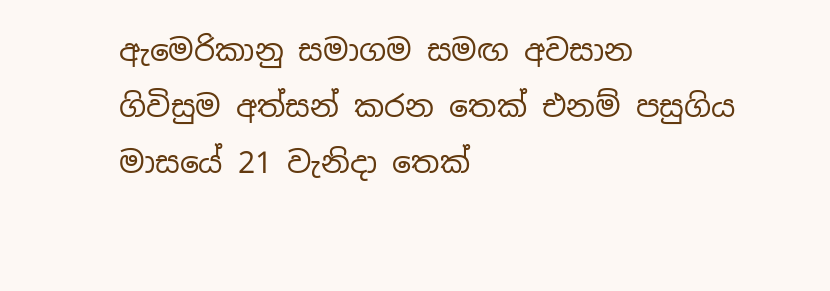ඇමෙරිකානු සමාගම සමඟ අවසාන ගිවිසුම අත්සන් කරන තෙක් එනම් පසුගිය මාසයේ 21 වැනිදා තෙක්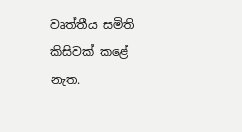වෘත්තීය සමිති කිසිවක් කළේ නැත.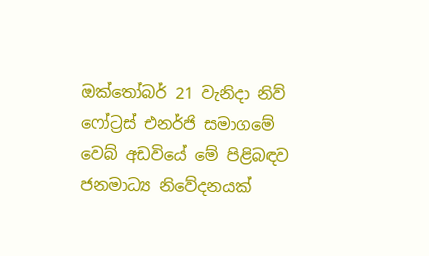ඔක්තෝබර් 21 වැනිදා නිව් ෆෝට්‍රස් එනර්ජි සමාගමේ වෙබ් අඩවියේ මේ පිළිබඳව ජනමාධ්‍ය නිවේදනයක්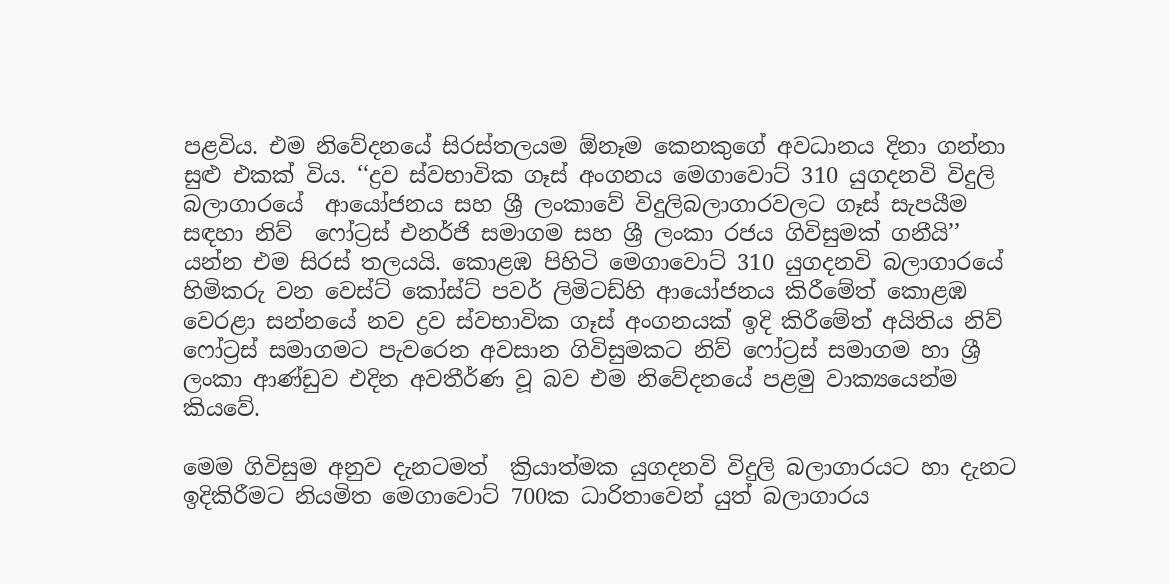පළවිය. එම නිවේදනයේ සිරස්තලයම ඕනෑම කෙනකුගේ අවධානය දිනා ගන්නා සුළු එකක් විය. ‘‘ද්‍රව ස්වභාවික ගෑස් අංගනය මෙගාවොට් 310 යුගදනවි විදුලි බලාගාරයේ  ආයෝජනය සහ ශ්‍රී ලංකාවේ විදුලිබලාගාරවලට ගෑස් සැපයීම සඳහා නිව්  ෆෝට්‍රස් එනර්ජි සමාගම සහ ශ්‍රී ලංකා රජය ගිවිසුමක් ගනීයි’’ යන්න එම සිරස් තලයයි. කොළඹ පිහිටි මෙගාවොට් 310 යුගදනවි බලාගාරයේ හිමිකරු වන වෙස්ට් කෝස්ට් පවර් ලිමිටඩ්හි ආයෝජනය කිරීමේත් කොළඹ වෙරළා සන්නයේ නව ද්‍රව ස්වභාවික ගෑස් අංගනයක් ඉදි කිරීමේත් අයිතිය නිව් ෆෝට්‍රස් සමාගමට පැවරෙන අවසාන ගිවිසුමකට නිව් ෆෝට්‍රස් සමාගම හා ශ්‍රී ලංකා ආණ්ඩුව එදින අවතීර්ණ වූ බව එම නිවේදනයේ පළමු වාක්‍යයෙන්ම කියවේ.

මෙම ගිවිසුම අනුව දැනටමත්  ක්‍රියාත්මක යුගදනවි විදුලි බලාගාරයට හා දැනට ඉදිකිරීමට නියමිත මෙගාවොට් 700ක ධාරිතාවෙන් යුත් බලාගාරය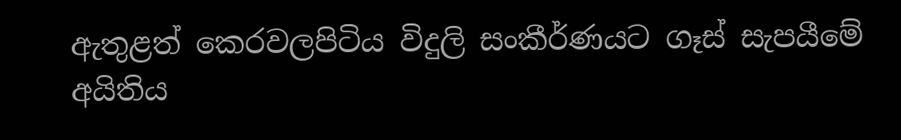ඇතුළත් කෙරවලපිටිය විදුලි සංකීර්ණයට ගෑස් සැපයීමේ අයිතිය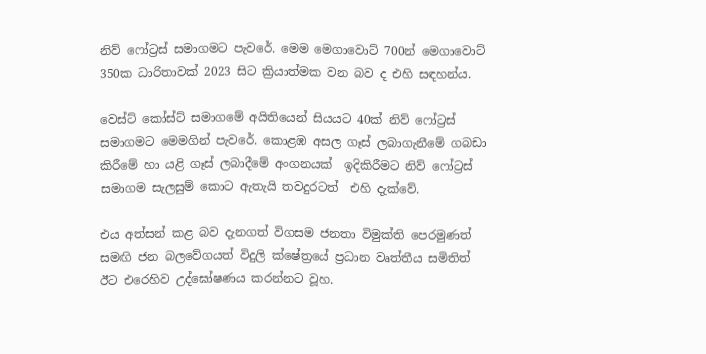නිව් ෆෝට්‍රස් සමාගමට පැවරේ. මෙම මෙගාවොට් 700න් මෙගාවොට් 350ක ධාරිතාවක් 2023 සිට ක්‍රියාත්මක වන බව ද එහි සඳහන්ය.

වෙස්ට් කෝස්ට් සමාගමේ අයිතියෙන් සියයට 40ක් නිව් ෆෝට්‍රස් සමාගමට මෙමගින් පැවරේ. කොළඹ අසල ගෑස් ලබාගැනීමේ ගබඩා කිරීමේ හා යළි ගෑස් ලබාදීමේ අංගනයක්  ඉදිකිරීමට නිව් ෆෝට්‍රස් සමාගම සැලසුම් කොට ඇතැයි තවදුරටත්  එහි දැක්වේ.

එය අත්සන් කළ බව දැනගත් විගසම ජනතා විමුක්ති පෙරමුණත් සමඟි ජන බලවේගයත් විදුලි ක්ෂේත්‍රයේ ප්‍රධාන වෘත්තීය සමිතිත් ඊට එරෙහිව උද්ඝෝෂණය කරන්නට වූහ.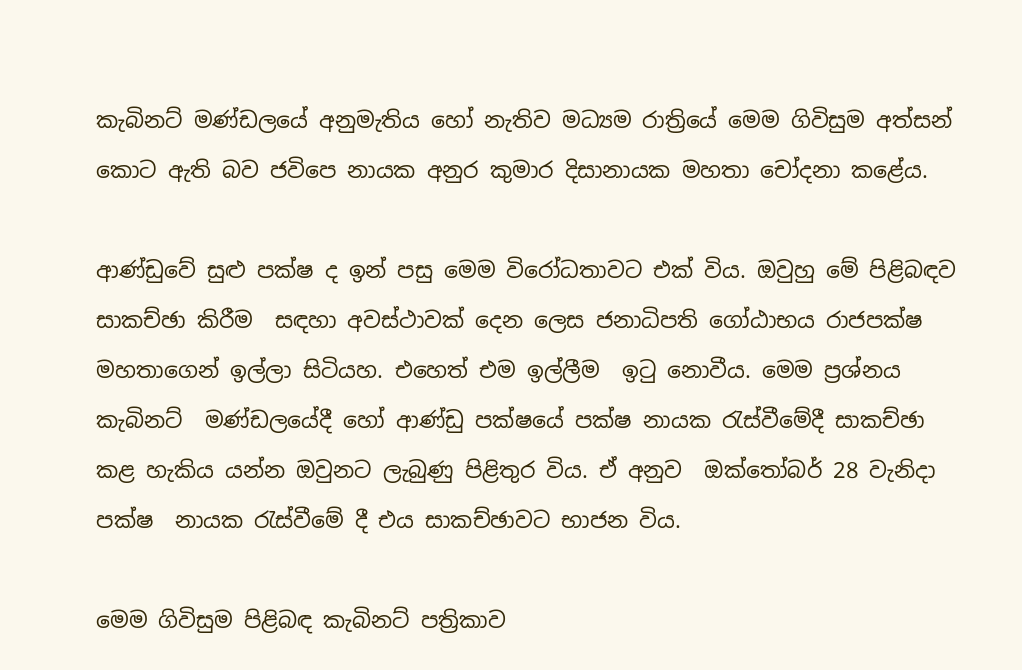කැබිනට් මණ්ඩලයේ අනුමැතිය හෝ නැතිව මධ්‍යම රාත්‍රියේ මෙම ගිවිසුම අත්සන් කොට ඇති බව ජවිපෙ නායක අනුර කුමාර දිසානායක මහතා චෝදනා කළේය.

ආණ්ඩුවේ සුළු පක්ෂ ද ඉන් පසු මෙම විරෝධතාවට එක් විය. ඔවුහු මේ පිළිබඳව සාකච්ඡා කිරීම  සඳහා අවස්ථාවක් දෙන ලෙස ජනාධිපති ගෝඨාභය රාජපක්ෂ මහතාගෙන් ඉල්ලා සිටියහ. එහෙත් එම ඉල්ලීම  ඉටු නොවීය. මෙම ප්‍රශ්නය කැබිනට්  මණ්ඩලයේදී හෝ ආණ්ඩු පක්ෂයේ පක්ෂ නායක රැස්වීමේදී සාකච්ඡා කළ හැකිය යන්න ඔවුනට ලැබුණු පිළිතුර විය. ඒ අනුව  ඔක්තෝබර් 28 වැනිදා පක්ෂ  නායක රැස්වීමේ දී එය සාකච්ඡාවට භාජන විය.

මෙම ගිවිසුම පිළිබඳ කැබිනට් පත්‍රිකාව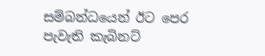සම්බන්ධයෙන් ඊට පෙර පැවැති කැබිනට්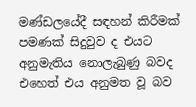මණ්ඩලයේදී සඳහන් කිරීමක් පමණක් සිදුවුව ද එයට අනුමැතිය නොලැබුණු බවද එහෙත් එය අනුමත වූ බව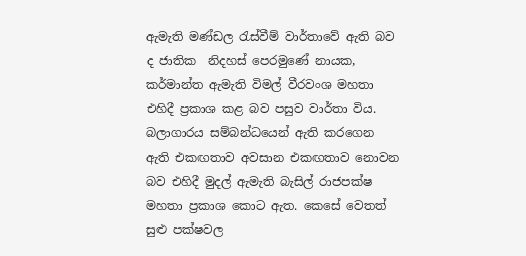ඇමැති මණ්ඩල රැස්වීම් වාර්තාවේ ඇති බව ද ජාතික  නිදහස් පෙරමුණේ නායක, කර්මාන්ත ඇමැති විමල් වීරවංශ මහතා එහිදී ප්‍රකාශ කළ බව පසුව වාර්තා විය. බලාගාරය සම්බන්ධයෙන් ඇති කරගෙන ඇති එකඟතාව අවසාන එකඟතාව නොවන බව එහිදී මුදල් ඇමැති බැසිල් රාජපක්ෂ මහතා ප්‍රකාශ කොට ඇත. කෙසේ වෙතත් සුළු පක්ෂවල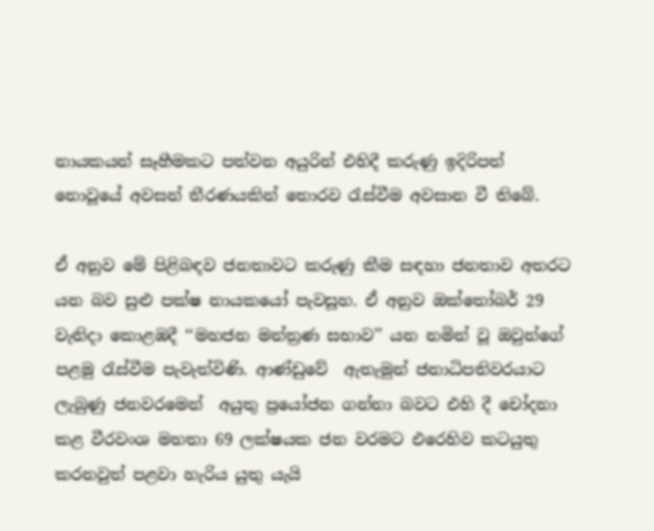නායකයන් සෑහීමකට පත්වන අයුරින් එහිදී කරුණු ඉදිරිපත් නොවූයේ අවසන් තීරණයකින් තොරව රැස්වීම අවසාන වී තිබේ.

ඒ අනුව මේ පිළිබඳව ජනතාවට කරුණු කීම සඳහා ජනතාව අතරට යන බව සුළු පක්ෂ නායකයෝ පැවසූහ. ඒ අනුව ඔක්තෝබර් 29 වැනිදා කොළඹදී ‘‘මහජන මන්ත්‍රණ සභාව’’ යන නමින් වූ ඔවුන්ගේ පළමු රැස්වීම පැවැත්විණි. ආණ්ඩුවේ  ඇතැමුන් ජනාධිපතිවරයාට ලැබුණු ජනවරමෙන්  අයුතු ප්‍රයෝජන ගන්නා බවට එහි දී චෝදනා කළ වීරවංශ මහතා 69 ලක්ෂයක ජන වරමට එරෙහිව කටයුතු කරනවුත් පළවා හැරිය යුතු යැයි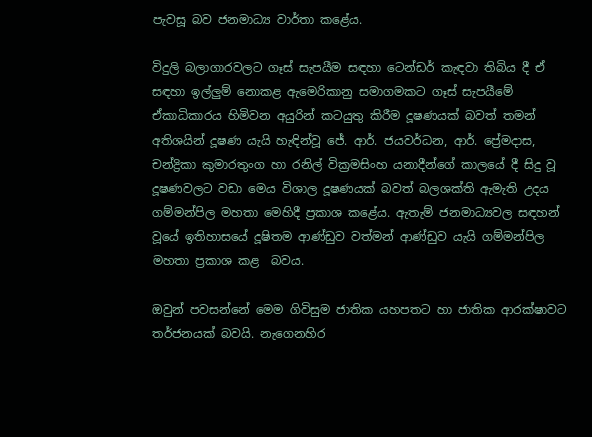පැවසූ බව ජනමාධ්‍ය වාර්තා කළේය.

විදුලි බලාගාරවලට ගෑස් සැපයීම සඳහා ටෙන්ඩර් කැඳවා තිබිය දී ඒ සඳහා ඉල්ලුම් නොකළ ඇමෙරිකානු සමාගමකට ගෑස් සැපයීමේ ඒකාධිකාරය හිමිවන අයුරින් කටයුතු කිරීම දූෂණයක් බවත් තමන් අතිශයින් දූෂණ යැයි හැඳින්වූ ජේ. ආර්. ජයවර්ධන, ආර්. ප්‍රේමදාස, චන්ද්‍රිකා කුමාරතුංග හා රනිල් වික්‍රමසිංහ යනාදීන්ගේ කාලයේ දී සිදු වූ දූෂණවලට වඩා මෙය විශාල දූෂණයක් බවත් බලශක්ති ඇමැති උදය ගම්මන්පිල මහතා මෙහිදී ප්‍රකාශ කළේය. ඇතැම් ජනමාධ්‍යවල සඳහන් වූයේ ඉතිහාසයේ දූෂිතම ආණ්ඩුව වත්මන් ආණ්ඩුව යැයි ගම්මන්පිල මහතා ප්‍රකාශ කළ  බවය.

ඔවුන් පවසන්නේ මෙම ගිවිසුම ජාතික යහපතට හා ජාතික ආරක්ෂාවට තර්ජනයක් බවයි. නැගෙනහිර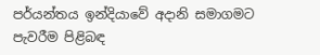පර්යන්තය ඉන්දියාවේ අදානි සමාගමට පැවරීම පිළිබඳ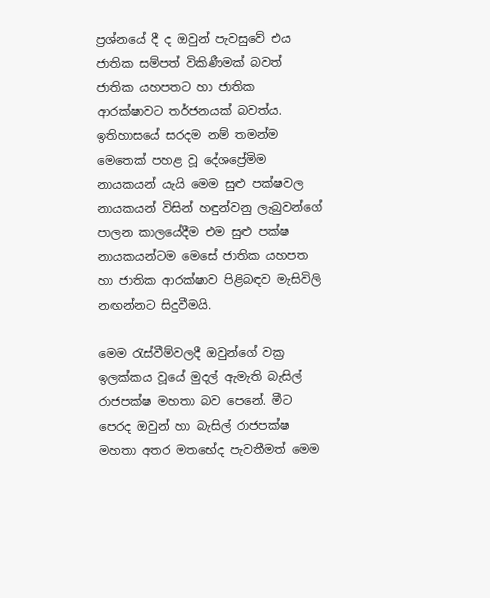ප්‍රශ්නයේ දී ද ඔවුන් පැවසුවේ එය ජාතික සම්පත් විකිණීමක් බවත් ජාතික යහපතට හා ජාතික ආරක්ෂාවට තර්ජනයක් බවත්ය. ඉතිහාසයේ සරදම නම් තමන්ම මෙතෙක් පහළ වූ දේශප්‍රේමිම නායකයන් යැයි මෙම සුළු පක්ෂවල නායකයන් විසින් හඳුන්වනු ලැබුවන්ගේ පාලන කාලයේදීම එම සුළු පක්ෂ නායකයන්ටම මෙසේ ජාතික යහපත හා ජාතික ආරක්ෂාව පිළිබඳව මැසිවිලි නඟන්නට සිදුවීමයි.

මෙම රැස්වීම්වලදී ඔවුන්ගේ වක්‍ර ඉලක්කය වූයේ මුදල් ඇමැති බැසිල් රාජපක්ෂ මහතා බව පෙනේ. මීට පෙරද ඔවුන් හා බැසිල් රාජපක්ෂ මහතා අතර මතභේද පැවතීමත් මෙම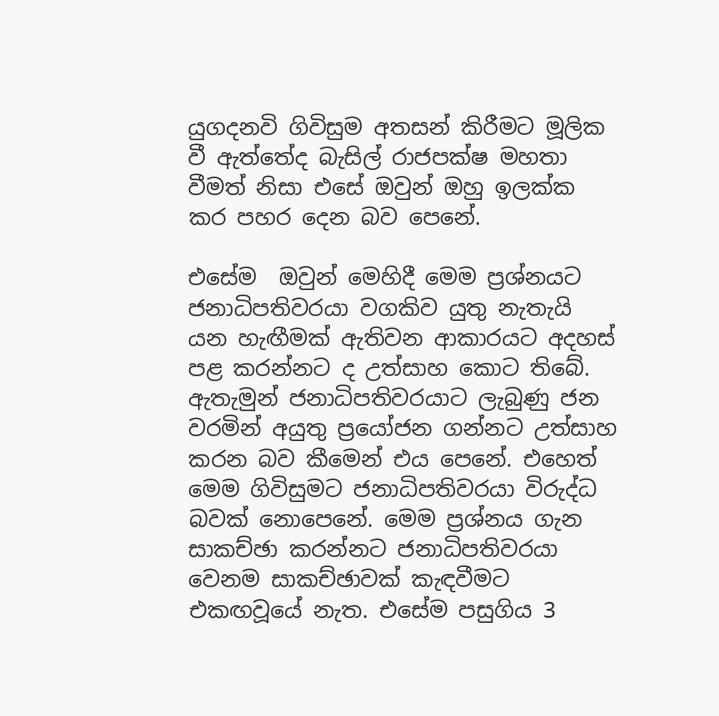යුගදනවි ගිවිසුම අතසන් කිරීමට මූලික වී ඇත්තේද බැසිල් රාජපක්ෂ මහතා වීමත් නිසා එසේ ඔවුන් ඔහු ඉලක්ක කර පහර දෙන බව පෙනේ.

එසේම  ඔවුන් මෙහිදී මෙම ප්‍රශ්නයට ජනාධිපතිවරයා වගකිව යුතු නැතැයි යන හැඟීමක් ඇතිවන ආකාරයට අදහස් පළ කරන්නට ද උත්සාහ කොට තිබේ. ඇතැමුන් ජනාධිපතිවරයාට ලැබුණු ජන වරමින් අයුතු ප්‍රයෝජන ගන්නට උත්සාහ කරන බව කීමෙන් එය පෙනේ. එහෙත් මෙම ගිවිසුමට ජනාධිපතිවරයා විරුද්ධ බවක් නොපෙනේ. මෙම ප්‍රශ්නය ගැන සාකච්ඡා කරන්නට ජනාධිපතිවරයා වෙනම සාකච්ඡාවක් කැඳවීමට එකඟවූයේ නැත. එසේම පසුගිය 3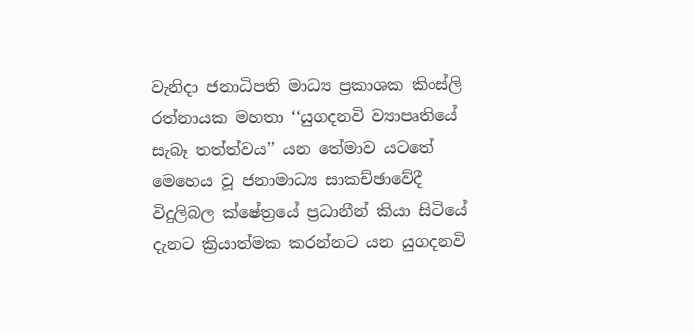වැනිදා ජනාධිපති මාධ්‍ය ප්‍රකාශක කිංස්ලි රත්නායක මහතා ‘‘යුගදනවි ව්‍යාපෘතියේ සැබෑ තත්ත්වය’’ යන තේමාව යටතේ මෙහෙය වූ ජනාමාධ්‍ය සාකච්ඡාවේදී විදුලිබල ක්ෂේත්‍රයේ ප්‍රධානීන් කියා සිටියේ දැනට ක්‍රියාත්මක කරන්නට යන යුගදනවි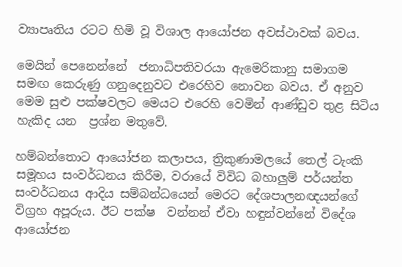ව්‍යාපෘතිය රටට හිමි වූ විශාල ආයෝජන අවස්ථාවක් බවය.

මෙයින් පෙනෙන්නේ  ජනාධිපතිවරයා ඇමෙරිකානු සමාගම සමඟ කෙරුණු ගනුදෙනුවට එරෙහිව නොවන බවය. ඒ අනුව මෙම සුළු පක්ෂවලට මෙයට එරෙහි වෙමින් ආණ්ඩුව තුළ සිටිය හැකිද යන  ප්‍රශ්න මතුවේ.

හම්බන්තොට ආයෝජන කලාපය, ත්‍රිකුණාමලයේ තෙල් ටැංකි සමූහය සංවර්ධනය කිරීම, වරායේ විවිධ බහාලුම් පර්යන්ත සංවර්ධනය ආදිය සම්බන්ධයෙන් මෙරට දේශපාලනඥයන්ගේ විග්‍රහ අපූරුය. ඊට පක්ෂ  වන්නන් ඒවා හඳුන්වන්නේ විදේශ ආයෝජන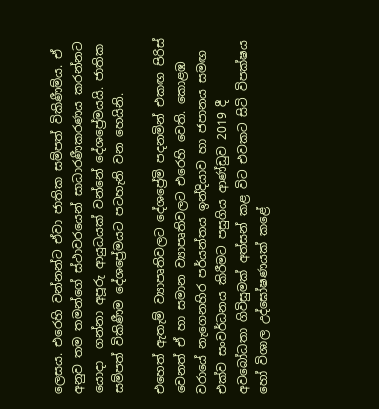ලෙසය. එරෙහි වන්නන්ට ඒවා ජාතික සම්පත් විකිණීම්ය. ඒ අනුව තම තමන්ගේ ස්ථාවරයෙන් සාධාරණීකරණය කරන්නට යොදා  ගන්නා අපූරු ආයුධයක් වන්නේ දේශප්‍රේමයයි. ජාතික සම්පත් විකිණීම දේශප්‍රේමයට පටහැනි වන හෙයිනි.

එහෙත් ඇතැම් ව්‍යාපෘතිවලට දේශප්‍රේමි පදනමින් එකඟ පිරිස් වෙනත් ඒ හා සමාන ව්‍යාපෘතිවලට එරෙහි වෙති. කොළඹ වරායේ නැගෙනහිර පර්යන්තය ඉන්දියාව හා ජපානය සමඟ එක්ව සංවර්ධනය කිරීමට පසුගිය ආණ්ඩුව 2019 දී අවබෝධතා ගිවිසුමක් අත්සන් කළ විට එවකට සිටි විපක්ෂය හෝ විශාල උද්ඝෝෂණයක් කළේ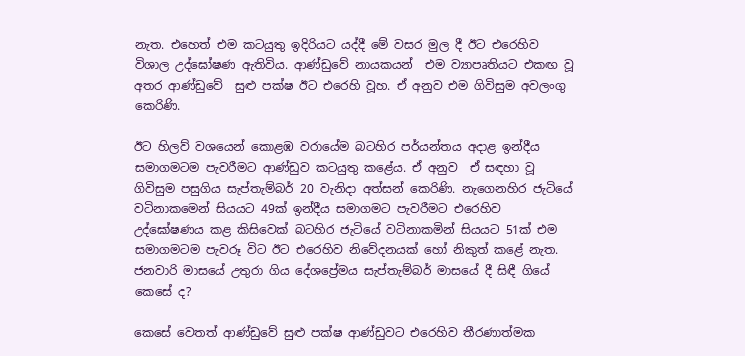නැත. එහෙත් එම කටයුතු ඉදිරියට යද්දී මේ වසර මුල දී ඊට එරෙහිව විශාල උද්ඝෝෂණ ඇතිවිය. ආණ්ඩුවේ නායකයන්  එම ව්‍යාපෘතියට එකඟ වූ අතර ආණ්ඩුවේ  සුළු පක්ෂ ඊට එරෙහි වූහ. ඒ අනුව එම ගිවිසුම අවලංගු කෙරිණි.

ඊට හිලව් වශයෙන් කොළඹ වරායේම බටහිර පර්යන්තය අදාළ ඉන්දීය සමාගමටම පැවරීමට ආණ්ඩුව කටයුතු කළේය. ඒ අනුව  ඒ සඳහා වූ ගිවිසුම පසුගිය සැප්තැම්බර් 20 වැනිදා අත්සන් කෙරිණි. නැගෙනහිර ජැටියේ වටිනාකමෙන් සියයට 49ක් ඉන්දීය සමාගමට පැවරීමට එරෙහිව උද්ඝෝෂණය කළ කිසිවෙක් බටහිර ජැටියේ වටිනාකමින් සියයට 51ක් එම සමාගමටම පැවරූ විට ඊට එරෙහිව නිවේදනයක් හෝ නිකුත් කළේ නැත. ජනවාරි මාසයේ උතුරා ගිය දේශප්‍රේමය සැප්තැම්බර් මාසයේ දී සිඳී ගියේ කෙසේ ද?

කෙසේ වෙතත් ආණ්ඩුවේ සුළු පක්ෂ ආණ්ඩුවට එරෙහිව තීරණාත්මක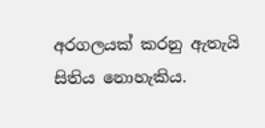අරගලයක් කරනු ඇතැයි සිතිය නොහැකිය.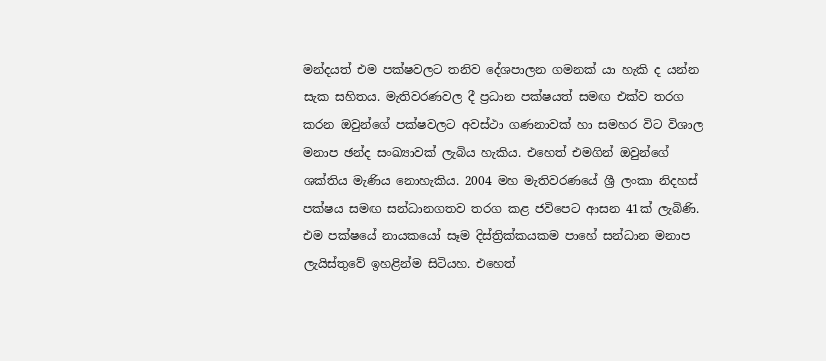මන්දයත් එම පක්ෂවලට තනිව දේශපාලන ගමනක් යා හැකි ද යන්න සැක සහිතය. මැතිවරණවල දී ප්‍රධාන පක්ෂයත් සමඟ එක්ව තරග කරන ඔවුන්ගේ පක්ෂවලට අවස්ථා ගණනාවක් හා සමහර විට විශාල මනාප ඡන්ද සංඛ්‍යාවක් ලැබිය හැකිය. එහෙත් එමගින් ඔවුන්ගේ ශක්තිය මැණිය නොහැකිය. 2004 මහ මැතිවරණයේ ශ්‍රී ලංකා නිදහස් පක්ෂය සමඟ සන්ධානගතව තරග කළ ජවිපෙට ආසන 41ක් ලැබිණි. එම පක්ෂයේ නායකයෝ සෑම දිස්ත්‍රික්කයකම පාහේ සන්ධාන මනාප ලැයිස්තුවේ ඉහළින්ම සිටියහ. එහෙත්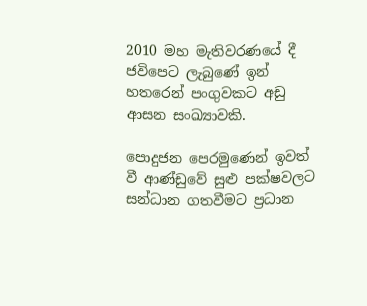2010 මහ මැතිවරණයේ දී ජවිපෙට ලැබුණේ ඉන් හතරෙන් පංගුවකට අඩු ආසන සංඛ්‍යාවකි.

පොදුජන පෙරමුණෙන් ඉවත් වී ආණ්ඩුවේ සුළු පක්ෂවලට සන්ධාන ගතවීමට ප්‍රධාන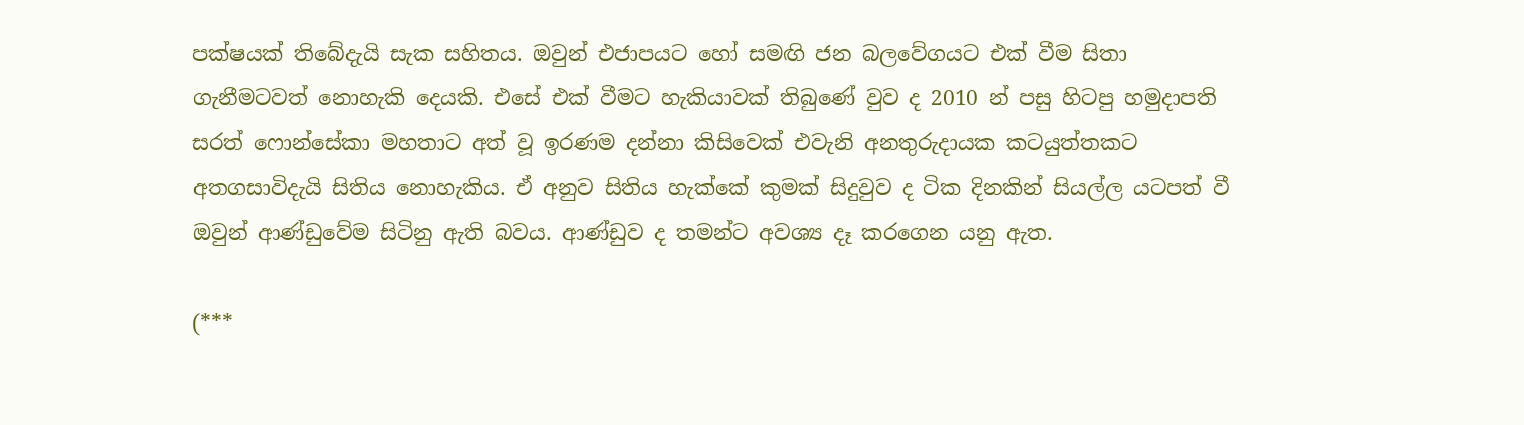පක්ෂයක් තිබේදැයි සැක සහිතය. ඔවුන් එජාපයට හෝ සමඟි ජන බලවේගයට එක් වීම සිතා ගැනීමටවත් නොහැකි දෙයකි. එසේ එක් වීමට හැකියාවක් තිබුණේ වුව ද 2010 න් පසු හිටපු හමුදාපති සරත් ෆොන්සේකා මහතාට අත් වූ ඉරණම දන්නා කිසිවෙක් එවැනි අනතුරුදායක කටයුත්තකට අතගසාවිදැයි සිතිය නොහැකිය. ඒ අනුව සිතිය හැක්කේ කුමක් සිදුවුව ද ටික දිනකින් සියල්ල යටපත් වී ඔවුන් ආණ්ඩුවේම සිටිනු ඇති බවය. ආණ්ඩුව ද තමන්ට අවශ්‍ය දෑ කරගෙන යනු ඇත.

(***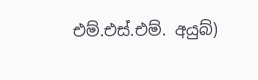එම්.එස්.එම්. අයුබ්)